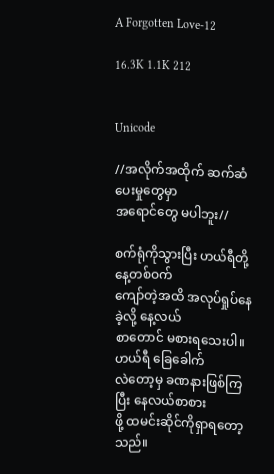A Forgotten Love-12

16.3K 1.1K 212


Unicode

//အလိုက်အထိုက် ဆက်ဆံပေးမှုတွေမှာ
အရောင်တွေ မပါဘူး//

စက်ရုံကိုသွားပြီး ဟယ်ရီတို့ နေ့တစ်ဝက်
ကျော်တဲ့အထိ အလုပ်ရှုပ်နေခဲ့လို့ နေ့လယ်
စာတောင် မစားရသေးပါ။ဟယ်ရီ ခြေခေါက်
လဲတော့မှ ခဏနားဖြစ်ကြပြီး နေလယ်စာစား
ဖို့ ထမင်းဆိုင်ကိုရှာရတော့သည်။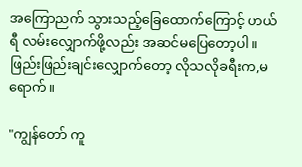အကြောညက် သွားသည့်ခြေထောက်ကြောင့် ဟယ်ရီ လမ်းလျှောက်ဖို့လည်း အဆင်မပြေတော့ပါ။ဖြည်းဖြည်းချင်းလျှောက်တော့ လိုသလိုခရီးက,မရောက်။

"ကျွန်တော် ကူ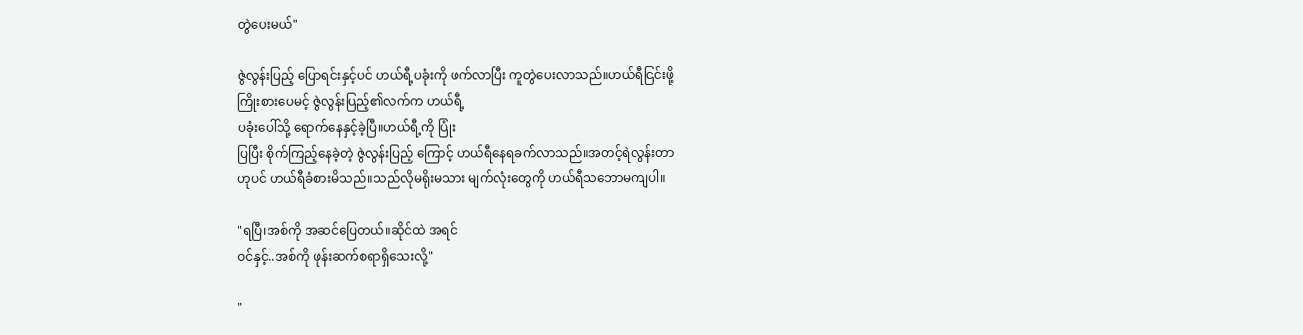တွဲပေးမယ်"

ဇွဲလွန်းပြည့် ပြောရင်းနှင့်ပင် ဟယ်ရီ့ပခုံးကို ဖက်လာပြီး ကူတွဲပေးလာသည်။ဟယ်ရီငြင်းဖို့
ကြိုးစားပေမင့် ဇွဲလွန်းပြည့်၏လက်က ဟယ်ရီ့
ပခုံးပေါ်သို့ ရောက်နေနှင့်ခဲ့ပြီ။ဟယ်ရီ့ကို ပြုံး
ပြပြီး စိုက်ကြည့်နေခဲ့တဲ့ ဇွဲလွန်းပြည့် ကြောင့် ဟယ်ရီနေရခက်လာသည်။အတင့်ရဲလွန်းတာ
ဟုပင် ဟယ်ရီခံစားမိသည်။သည်လိုမရိုးမသား မျက်လုံးတွေကို ဟယ်ရီသဘောမကျပါ။

"ရပြီ၊အစ်ကို အဆင်ပြေတယ်။ဆိုင်ထဲ အရင်
ဝင်နှင့်..အစ်ကို ဖုန်းဆက်စရာရှိသေးလို့"

"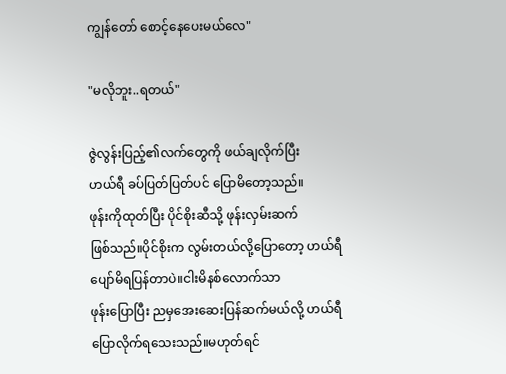ကျွန်တော် စောင့်နေပေးမယ်လေ"

"မလိုဘူး..ရတယ်"

ဇွဲလွန်းပြည့်၏လက်တွေကို ဖယ်ချလိုက်ပြီး
ဟယ်ရီ ခပ်ပြတ်ပြတ်ပင် ပြောမိတော့သည်။
ဖုန်းကိုထုတ်ပြီး ပိုင်စိုးဆီသို့ ဖုန်းလှမ်းဆက်
ဖြစ်သည်။ပိုင်စိုးက လွမ်းတယ်လို့ပြောတော့ ဟယ်ရီ ပျော်မိရပြန်တာပဲ။ငါးမိနစ်လောက်သာ
ဖုန်းပြောပြီး ညမှအေးဆေးပြန်ဆက်မယ်လို့ ဟယ်ရီ ပြောလိုက်ရသေးသည်။မဟုတ်ရင်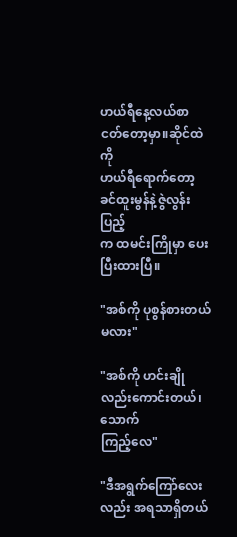ဟယ်ရီနေ့လယ်စာ ငတ်တော့မှာ။ဆိုင်ထဲကို
ဟယ်ရီရောက်တော့ ခင်ထူးမွန်နဲ့ဇွဲလွန်းပြည့်
က ထမင်းကြိုမှာ ပေးပြီးထားပြီ။

"အစ်ကို ပုစွန်စားတယ်မလား"

"အစ်ကို ဟင်းချိုလည်းကောင်းတယ်၊သောက်
ကြည့်လေ"

"ဒီအရွက်ကြော်လေးလည်း အရသာရှိတယ်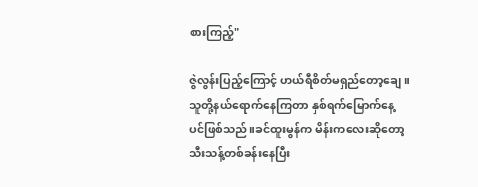စားကြည့်"

ဇွဲလွန်းပြည့်ကြောင့် ဟယ်ရီစိတ်မရှည်တော့ချေ။
သူတို့နယ်ရောက်နေကြတာ နှစ်ရက်မြောက်နေ့
ပင်ဖြစ်သည်။ခင်ထူးမွန်က မိန်းကလေးဆိုတော့
သီးသန့်တစ်ခန်းနေပြီး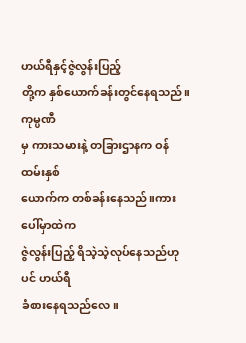ဟယ်ရီနှင့်ဇွဲလွန်းပြည့်
တို့က နှစ်ယောက်ခန်းတွင်နေရသည်။ကုမ္ပဏီ
မှ ကားသမားနဲ့ တခြားဌာနက ဝန်ထမ်းနှစ်
ယောက်က တစ်ခန်းနေသည်။ကားပေါ်မှာထဲက
ဇွဲလွန်းပြည့် ရိသဲ့သဲ့လုပ်နေသည်ဟုပင် ဟယ်ရီ
ခံစားနေရသည်လေ။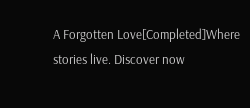A Forgotten Love[Completed]Where stories live. Discover now